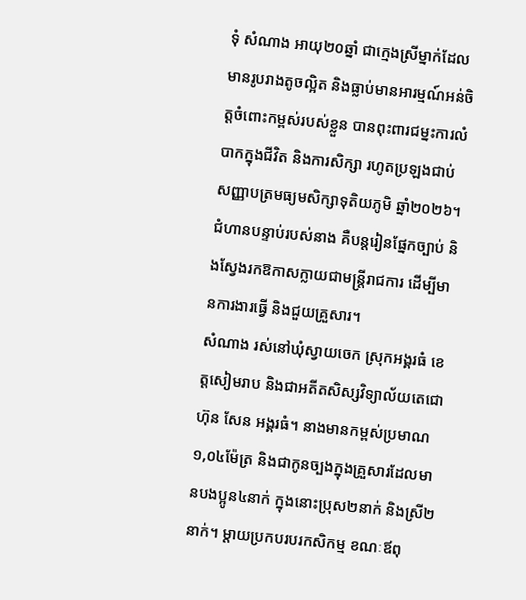ទុំ សំណាង អាយុ២០ឆ្នាំ ជាក្មេងស្រីម្នាក់ដែលមានរូបរាងតូចល្អិត និងធ្លាប់មានអារម្មណ៍អន់ចិត្តចំពោះកម្ពស់របស់ខ្លួន បានពុះពារជម្នះការលំបាកក្នុងជីវិត និងការសិក្សា រហូតប្រឡងជាប់សញ្ញាបត្រមធ្យមសិក្សាទុតិយភូមិ ឆ្នាំ២០២៦។ ជំហានបន្ទាប់របស់នាង គឺបន្តរៀនផ្នែកច្បាប់ និងស្វែងរកឱកាសក្លាយជាមន្ត្រីរាជការ ដើម្បីមានការងារធ្វើ និងជួយគ្រួសារ។
សំណាង រស់នៅឃុំស្វាយចេក ស្រុកអង្គរធំ ខេត្តសៀមរាប និងជាអតីតសិស្សវិទ្យាល័យតេជោ ហ៊ុន សែន អង្គរធំ។ នាងមានកម្ពស់ប្រមាណ ១,០៤ម៉ែត្រ និងជាកូនច្បងក្នុងគ្រួសារដែលមានបងប្អូន៤នាក់ ក្នុងនោះប្រុស២នាក់ និងស្រី២នាក់។ ម្តាយប្រកបរបរកសិកម្ម ខណៈឪពុ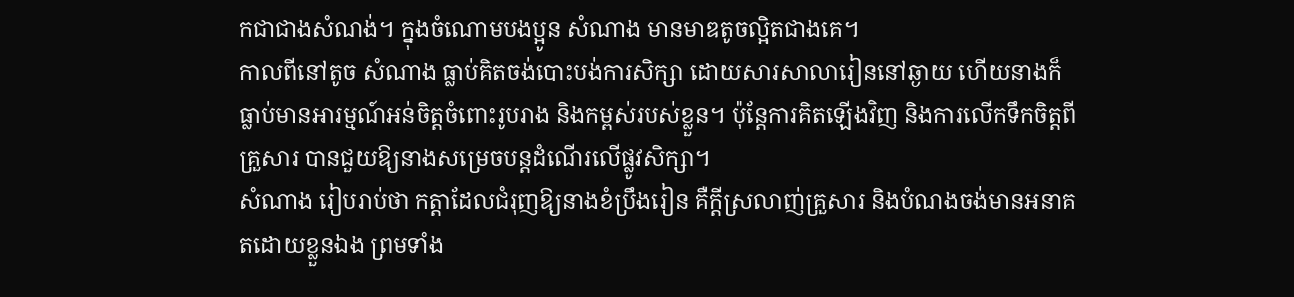កជាជាងសំណង់។ ក្នុងចំណោមបងប្អូន សំណាង មានមាឌតូចល្អិតជាងគេ។
កាលពីនៅតូច សំណាង ធ្លាប់គិតចង់បោះបង់ការសិក្សា ដោយសារសាលារៀននៅឆ្ងាយ ហើយនាងក៏ធ្លាប់មានអារម្មណ៍អន់ចិត្តចំពោះរូបរាង និងកម្ពស់របស់ខ្លួន។ ប៉ុន្តែការគិតឡើងវិញ និងការលើកទឹកចិត្តពីគ្រួសារ បានជួយឱ្យនាងសម្រេចបន្តដំណើរលើផ្លូវសិក្សា។
សំណាង រៀបរាប់ថា កត្តាដែលជំរុញឱ្យនាងខំប្រឹងរៀន គឺក្តីស្រលាញ់គ្រួសារ និងបំណងចង់មានអនាគតដោយខ្លួនឯង ព្រមទាំង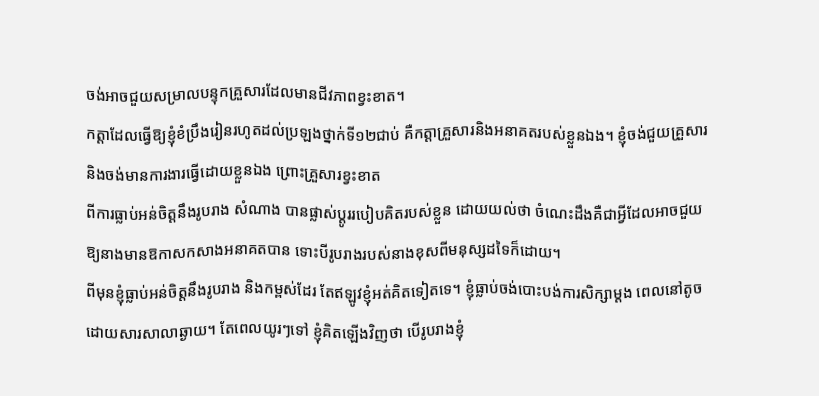ចង់អាចជួយសម្រាលបន្ទុកគ្រួសារដែលមានជីវភាពខ្វះខាត។
កត្តាដែលធ្វើឱ្យខ្ញុំខំប្រឹងរៀនរហូតដល់ប្រឡងថ្នាក់ទី១២ជាប់ គឺកត្តាគ្រួសារនិងអនាគតរបស់ខ្លួនឯង។ ខ្ញុំចង់ជួយគ្រួសារ និងចង់មានការងារធ្វើដោយខ្លួនឯង ព្រោះគ្រួសារខ្វះខាត
ពីការធ្លាប់អន់ចិត្តនឹងរូបរាង សំណាង បានផ្លាស់ប្តូររបៀបគិតរបស់ខ្លួន ដោយយល់ថា ចំណេះដឹងគឺជាអ្វីដែលអាចជួយឱ្យនាងមានឱកាសកសាងអនាគតបាន ទោះបីរូបរាងរបស់នាងខុសពីមនុស្សដទៃក៏ដោយ។
ពីមុនខ្ញុំធ្លាប់អន់ចិត្តនឹងរូបរាង និងកម្ពស់ដែរ តែឥឡូវខ្ញុំអត់គិតទៀតទេ។ ខ្ញុំធ្លាប់ចង់បោះបង់ការសិក្សាម្តង ពេលនៅតូច ដោយសារសាលាឆ្ងាយ។ តែពេលយូរៗទៅ ខ្ញុំគិតឡើងវិញថា បើរូបរាងខ្ញុំ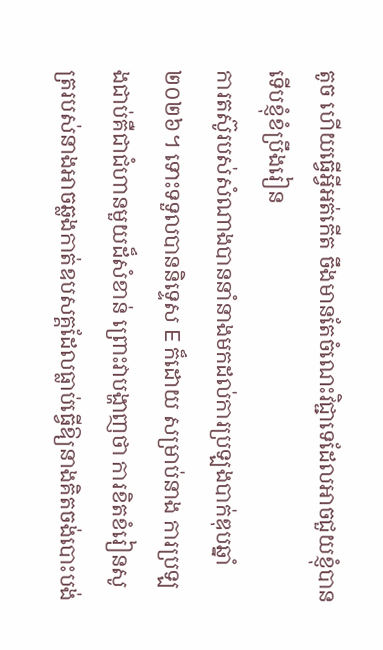តូច ហើយធ្វើអ្វីអត់កើត ចឹងមានតែចំណេះវិជ្ជាទេដែលអាចជួយខ្ញុំបាន ទើបខ្ញុំខំប្រឹងរៀន
ការតស៊ូរបស់សំណាងបាននាំនាងមកដល់ការប្រឡងបាក់ឌុបឆ្នាំ២០២៦។ ទោះទទួលបាននិទ្ទេស E ក៏ដោយ សម្រាប់នាង ការប្រឡងជាប់គឺជាជំហានមួយដ៏សំខាន់ ព្រោះវាបង្ហាញថា ការខិតខំរៀនសូត្ររបស់នាងអាចឆ្លងកាត់ឧបសគ្គដែលធ្លាប់ធ្វើឱ្យនាងគិតចង់បោះបង់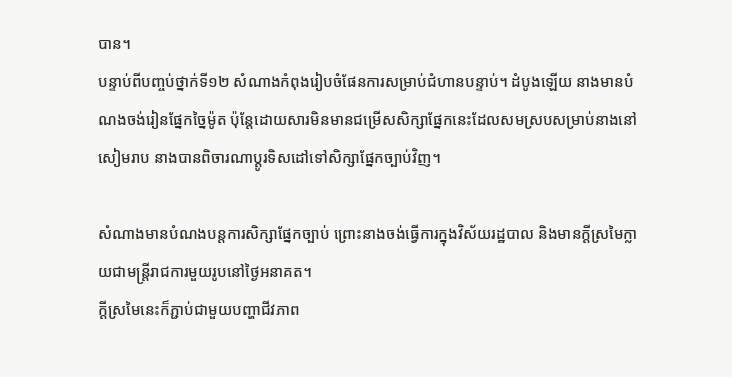បាន។
បន្ទាប់ពីបញ្ចប់ថ្នាក់ទី១២ សំណាងកំពុងរៀបចំផែនការសម្រាប់ជំហានបន្ទាប់។ ដំបូងឡើយ នាងមានបំណងចង់រៀនផ្នែកច្នៃម៉ូត ប៉ុន្តែដោយសារមិនមានជម្រើសសិក្សាផ្នែកនេះដែលសមស្របសម្រាប់នាងនៅសៀមរាប នាងបានពិចារណាប្តូរទិសដៅទៅសិក្សាផ្នែកច្បាប់វិញ។

សំណាងមានបំណងបន្តការសិក្សាផ្នែកច្បាប់ ព្រោះនាងចង់ធ្វើការក្នុងវិស័យរដ្ឋបាល និងមានក្តីស្រមៃក្លាយជាមន្ត្រីរាជការមួយរូបនៅថ្ងៃអនាគត។
ក្តីស្រមៃនេះក៏ភ្ជាប់ជាមួយបញ្ហាជីវភាព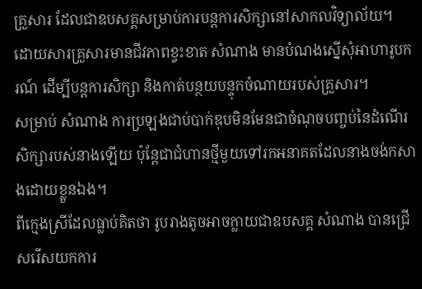គ្រួសារ ដែលជាឧបសគ្គសម្រាប់ការបន្តការសិក្សានៅសាកលវិទ្យាល័យ។ ដោយសារគ្រួសារមានជីវភាពខ្វះខាត សំណាង មានបំណងស្នើសុំអាហារូបករណ៍ ដើម្បីបន្តការសិក្សា និងកាត់បន្ថយបន្ទុកចំណាយរបស់គ្រួសារ។
សម្រាប់ សំណាង ការប្រឡងជាប់បាក់ឌុបមិនមែនជាចំណុចបញ្ចប់នៃដំណើរសិក្សារបស់នាងឡើយ ប៉ុន្តែជាជំហានថ្មីមួយទៅរកអនាគតដែលនាងចង់កសាងដោយខ្លួនឯង។
ពីក្មេងស្រីដែលធ្លាប់គិតថា រូបរាងតូចអាចក្លាយជាឧបសគ្គ សំណាង បានជ្រើសរើសយកការ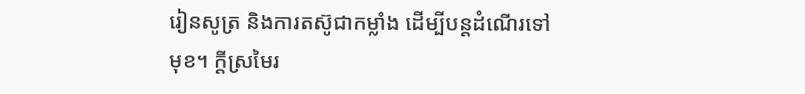រៀនសូត្រ និងការតស៊ូជាកម្លាំង ដើម្បីបន្តដំណើរទៅមុខ។ ក្តីស្រមៃរ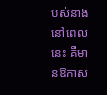បស់នាងនៅពេលនេះ គឺមានឱកាស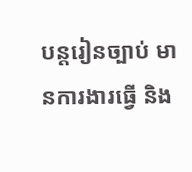បន្តរៀនច្បាប់ មានការងារធ្វើ និង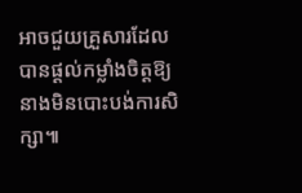អាចជួយគ្រួសារដែលបានផ្តល់កម្លាំងចិត្តឱ្យនាងមិនបោះបង់ការសិក្សា៕